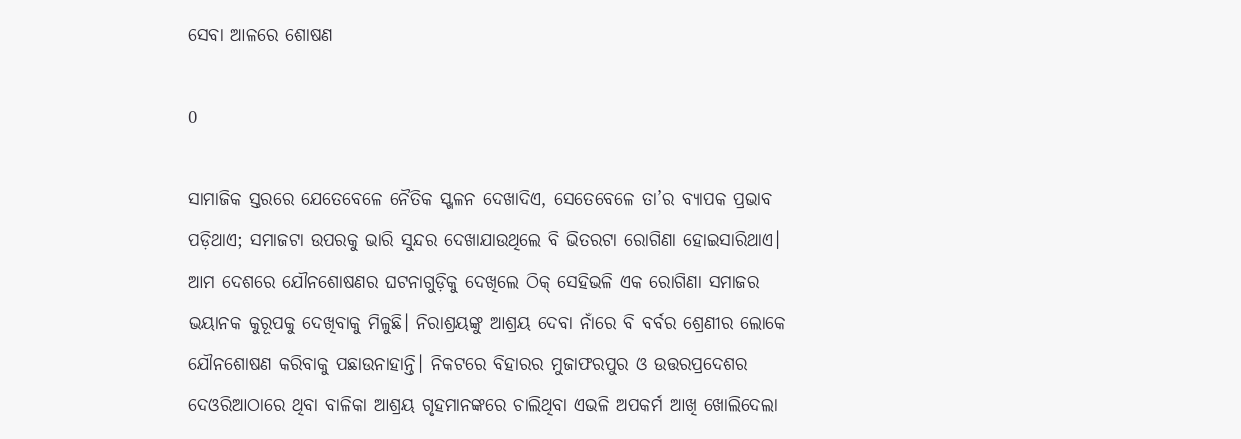ସେବା ଆଳରେ ଶୋଷଣ

0

ସାମାଜିକ ସ୍ତରରେ ଯେତେବେଳେ ନୈତିକ ସ୍ଖଳନ ଦେଖାଦିଏ, ସେତେବେଳେ ତା’ର ବ୍ୟାପକ ପ୍ରଭାବ ପଡ଼ିଥାଏ; ସମାଜଟା ଉପରକୁ ଭାରି ସୁନ୍ଦର ଦେଖାଯାଉଥିଲେ ବି ଭିତରଟା ରୋଗିଣା ହୋଇସାରିଥାଏ। ଆମ ଦେଶରେ ଯୌନଶୋଷଣର ଘଟନାଗୁଡ଼ିକୁ ଦେଖିଲେ ଠିକ୍ ସେହିଭଳି ଏକ ରୋଗିଣା ସମାଜର ଭୟାନକ କୁରୂପକୁ ଦେଖିବାକୁ ମିଳୁଛି। ନିରାଶ୍ରୟଙ୍କୁ ଆଶ୍ରୟ ଦେବା ନାଁରେ ବି ବର୍ବର ଶ୍ରେଣୀର ଲୋକେ ଯୌନଶୋଷଣ କରିବାକୁ ପଛାଉନାହାନ୍ତି। ନିକଟରେ ବିହାରର ମୁଜାଫରପୁର ଓ ଉତ୍ତରପ୍ରଦେଶର ଦେଓରିଆଠାରେ ଥିବା ବାଳିକା ଆଶ୍ରୟ ଗୃହମାନଙ୍କରେ ଚାଲିଥିବା ଏଭଳି ଅପକର୍ମ ଆଖି ଖୋଲିଦେଲା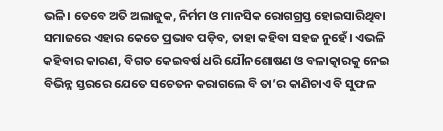ଭଳି। ତେବେ ଅତି ଅଲାଜୁକ, ନିର୍ମମ ଓ ମାନସିକ ରୋଗଗ୍ରସ୍ତ ହୋଇସାରିଥିବା ସମାଜରେ ଏହାର କେତେ ପ୍ରଭାବ ପଡ଼ିବ, ତାହା କହିବା ସହଜ ନୁହେଁ। ଏଭଳି କହିବାର କାରଣ, ବିଗତ କେଇବର୍ଷ ଧରି ଯୌନଶୋଷଣ ଓ ବଳାତ୍କାରକୁ ନେଇ ବିଭିନ୍ନ ସ୍ତରରେ ଯେତେ ସଚେତନ କରାଗଲେ ବି ତା’ର କାଣିଚାଏ ବି ସୁଫଳ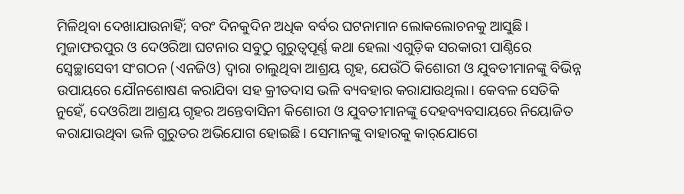ମିଳିଥିବା ଦେଖାଯାଉନାହିଁ; ବରଂ ଦିନକୁଦିନ ଅଧିକ ବର୍ବର ଘଟନାମାନ ଲୋକଲୋଚନକୁ ଆସୁଛି।
ମୁଜାଫରପୁର ଓ ଦେଓରିଆ ଘଟନାର ସବୁଠୁ ଗୁରୁତ୍ବପୂର୍ଣ୍ଣ କଥା ହେଲା ଏଗୁଡ଼ିକ ସରକାରୀ ପାଣ୍ଠିରେ ସ୍ବେଚ୍ଛାସେବୀ ସଂଗଠନ (ଏନଜିଓ) ଦ୍ବାରା ଚାଲୁଥିବା ଆଶ୍ରୟ ଗୃହ, ଯେଉଁଠି କିଶୋରୀ ଓ ଯୁବତୀମାନଙ୍କୁ ବିଭିନ୍ନ ଉପାୟରେ ଯୌନଶୋଷଣ କରାଯିବା ସହ କ୍ରୀତଦାସ ଭଳି ବ୍ୟବହାର କରାଯାଉଥିଲା। କେବଳ ସେତିକି ନୁହେଁ, ଦେଓରିଆ ଆଶ୍ରୟ ଗୃହର ଅନ୍ତେବାସିନୀ କିଶୋରୀ ଓ ଯୁବତୀମାନଙ୍କୁ ଦେହବ୍ୟବସାୟରେ ନିୟୋଜିତ କରାଯାଉଥିବା ଭଳି ଗୁରୁତର ଅଭିଯୋଗ ହୋଇଛି। ସେମାନଙ୍କୁ ବାହାରକୁ କାର୍‌ଯୋଗେ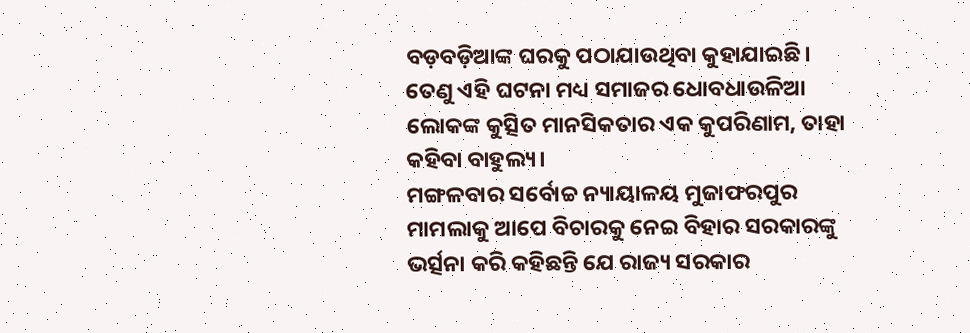ବଡ଼ବଡ଼ିଆଙ୍କ ଘରକୁ ପଠାଯାଉଥିବା କୁହାଯାଇଛି। ତେଣୁ ଏହି ଘଟନା ମଧ୍ୟ ସମାଜର ଧୋବଧାଉଳିଆ ଲୋକଙ୍କ କୁତ୍ସିତ ମାନସିକତାର ଏକ କୁପରିଣାମ, ତାହା କହିବା ବାହୁଲ୍ୟ।
ମଙ୍ଗଳବାର ସର୍ବୋଚ୍ଚ ନ୍ୟାୟାଳୟ ମୁଜାଫରପୁର ମାମଲାକୁ ଆପେ ବିଚାରକୁ ନେଇ ବିହାର ସରକାରଙ୍କୁ ଭର୍ତ୍ସନା କରି କହିଛନ୍ତି ଯେ ରାଜ୍ୟ ସରକାର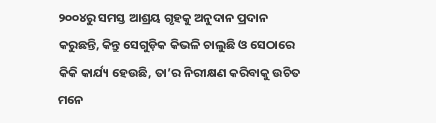୨୦୦୪ରୁ ସମସ୍ତ ଆଶ୍ରୟ ଗୃହକୁ ଅନୁଦାନ ପ୍ରଦାନ କରୁଛନ୍ତି, କିନ୍ତୁ ସେଗୁଡ଼ିକ କିଭଳି ଚାଲୁଛି ଓ ସେଠାରେ କିକି କାର୍ଯ୍ୟ ହେଉଛି, ତା’ର ନିରୀକ୍ଷଣ କରିବାକୁ ଉଚିତ ମନେ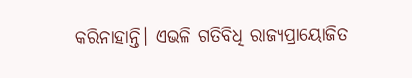କରିନାହାନ୍ତି। ଏଭଳି ଗତିବିଧି ରାଜ୍ୟପ୍ରାୟୋଜିତ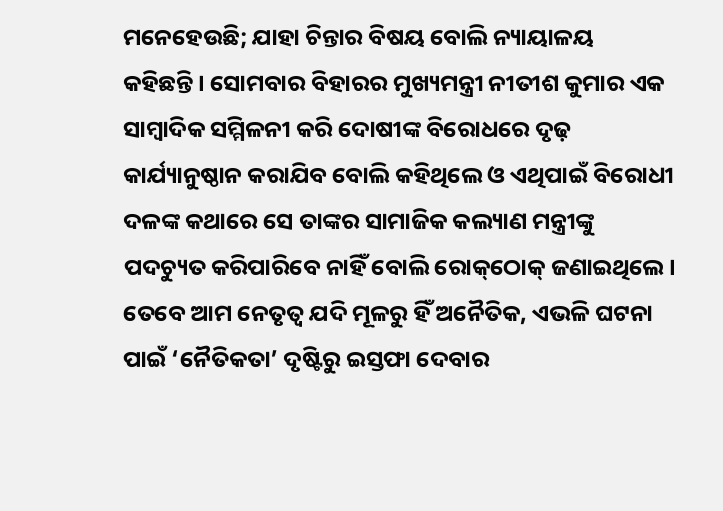ମନେହେଉଛି; ଯାହା ଚିନ୍ତାର ବିଷୟ ବୋଲି ନ୍ୟାୟାଳୟ କହିଛନ୍ତି। ସୋମବାର ବିହାରର ମୁଖ୍ୟମନ୍ତ୍ରୀ ନୀତୀଶ କୁମାର ଏକ ସାମ୍ବାଦିକ ସମ୍ମିଳନୀ କରି ଦୋଷୀଙ୍କ ବିରୋଧରେ ଦୃଢ଼ କାର୍ଯ୍ୟାନୁଷ୍ଠାନ କରାଯିବ ବୋଲି କହିଥିଲେ ଓ ଏଥିପାଇଁ ବିରୋଧୀ ଦଳଙ୍କ କଥାରେ ସେ ତାଙ୍କର ସାମାଜିକ କଲ୍ୟାଣ ମନ୍ତ୍ରୀଙ୍କୁ ପଦଚ୍ୟୁତ କରିପାରିବେ ନାହିଁ ବୋଲି ରୋକ୍‌ଠୋକ୍ ଜଣାଇଥିଲେ। ତେବେ ଆମ ନେତୃତ୍ବ ଯଦି ମୂଳରୁ ହିଁ ଅନୈତିକ, ଏଭଳି ଘଟନା ପାଇଁ ‘ନୈତିକତା’ ଦୃଷ୍ଟିରୁ ଇସ୍ତଫା ଦେବାର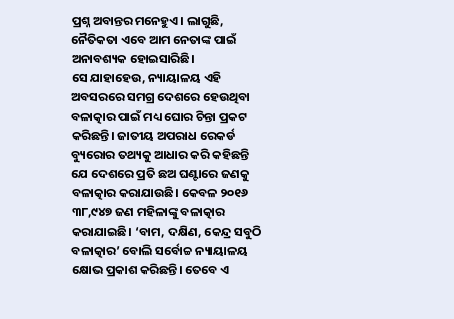ପ୍ରଶ୍ନ ଅବାନ୍ତର ମନେହୁଏ। ଲାଗୁଛି, ନୈତିକତା ଏବେ ଆମ ନେତାଙ୍କ ପାଇଁ ଅନାବଶ୍ୟକ ହୋଇସାରିଛି।
ସେ ଯାହାହେଉ, ନ୍ୟାୟାଳୟ ଏହି ଅବସରରେ ସମଗ୍ର ଦେଶରେ ହେଉଥିବା ବଳାତ୍କାର ପାଇଁ ମଧ୍ୟ ଘୋର ଚିନ୍ତା ପ୍ରକଟ କରିଛନ୍ତି। ଜାତୀୟ ଅପରାଧ ରେକର୍ଡ ବ୍ୟୁରୋର ତଥ୍ୟକୁ ଆଧାର କରି କହିଛନ୍ତି ଯେ ଦେଶରେ ପ୍ରତି ଛଅ ଘଣ୍ଟାରେ ଜଣକୁ ବଳାତ୍କାର କରାଯାଉଛି। କେବଳ ୨୦୧୬ ୩୮,୯୪୭ ଜଣ ମହିଳାଙ୍କୁ ବଳାତ୍କାର କରାଯାଇଛି। ‘ବାମ, ଦକ୍ଷିଣ, କେନ୍ଦ୍ର ସବୁଠି ବଳାତ୍କାର’ ବୋଲି ସର୍ବୋଚ୍ଚ ନ୍ୟାୟାଳୟ କ୍ଷୋଭ ପ୍ରକାଶ କରିଛନ୍ତି। ତେବେ ଏ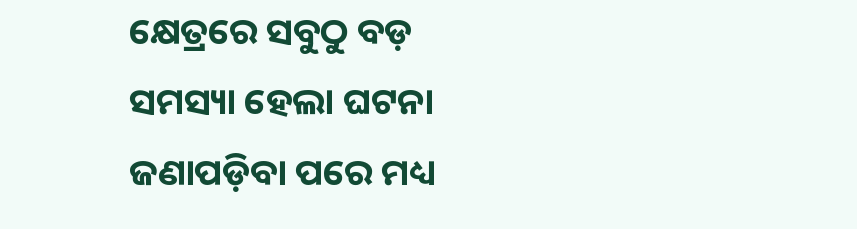କ୍ଷେତ୍ରରେ ସବୁଠୁ ବଡ଼ ସମସ୍ୟା ହେଲା ଘଟନା ଜଣାପଡ଼ିବା ପରେ ମଧ୍ୟ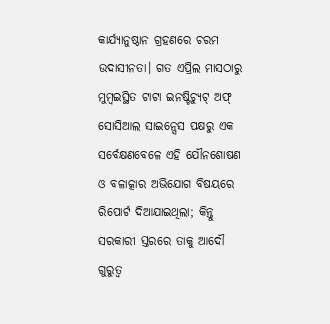କାର୍ଯ୍ୟାନୁଷ୍ଠାନ ଗ୍ରହଣରେ ଚରମ ଉଦାସୀନତା। ଗତ ଏପ୍ରିଲ ମାସଠାରୁ ମୁମ୍ବଇସ୍ଥିତ ଟାଟା ଇନଷ୍ଟିଚ୍ୟୁଟ୍ ଅଫ୍ ସୋସିଆଲ ସାଇନ୍ସେସ ପକ୍ଷରୁ ଏକ ସର୍ବେକ୍ଷଣବେଳେ ଏହି ଯୌନଶୋଷଣ ଓ ବଳାତ୍କାର ଅଭିଯୋଗ ବିଷୟରେ ରିପୋର୍ଟ ଦିଆଯାଇଥିଲା; କିନ୍ତୁ ସରକାରୀ ସ୍ତରରେ ତାକୁ ଆଦୌ ଗୁରୁତ୍ବ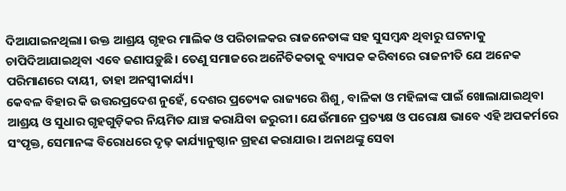ଦିଆଯାଇନଥିଲା। ଉକ୍ତ ଆଶ୍ରୟ ଗୃହର ମାଲିକ ଓ ପରିଚାଳକର ରାଜନେତାଙ୍କ ସହ ସୁସମ୍ବନ୍ଧ ଥିବାରୁ ଘଟନାକୁ ଚାପିଦିଆଯାଇଥିବା ଏବେ ଜଣାପଡ଼ୁଛି। ତେଣୁ ସମାଜରେ ଅନୈତିକତାକୁ ବ୍ୟାପକ କରିବାରେ ରାଜନୀତି ଯେ ଅନେକ ପରିମାଣରେ ଦାୟୀ, ତାହା ଅନସ୍ବୀକାର୍ଯ୍ୟ।
କେବଳ ବିହାର କି ଉତ୍ତରପ୍ରଦେଶ ନୁହେଁ, ଦେଶର ପ୍ରତ୍ୟେକ ରାଜ୍ୟରେ ଶିଶୁ, ବାଳିକା ଓ ମହିଳାଙ୍କ ପାଇଁ ଖୋଲାଯାଇଥିବା ଆଶ୍ରୟ ଓ ସୁଧାର ଗୃହଗୁଡ଼ିକର ନିୟମିତ ଯାଞ୍ଚ କରାଯିବା ଜରୁରୀ। ଯେଉଁମାନେ ପ୍ରତ୍ୟକ୍ଷ ଓ ପରୋକ୍ଷ ଭାବେ ଏହି ଅପକର୍ମରେ ସଂପୃକ୍ତ, ସେମାନଙ୍କ ବିରୋଧରେ ଦୃଢ଼ କାର୍ଯ୍ୟାନୁଷ୍ଠାନ ଗ୍ରହଣ କରାଯାଉ। ଅନାଥଙ୍କୁ ସେବା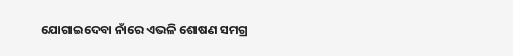ଯୋଗାଇଦେବା ନାଁରେ ଏଭଳି ଶୋଷଣ ସମଗ୍ର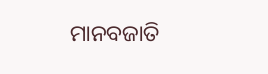ମାନବଜାତି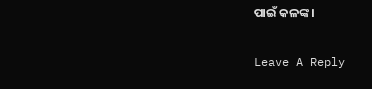ପାଇଁ କଳଙ୍କ।

Leave A Reply